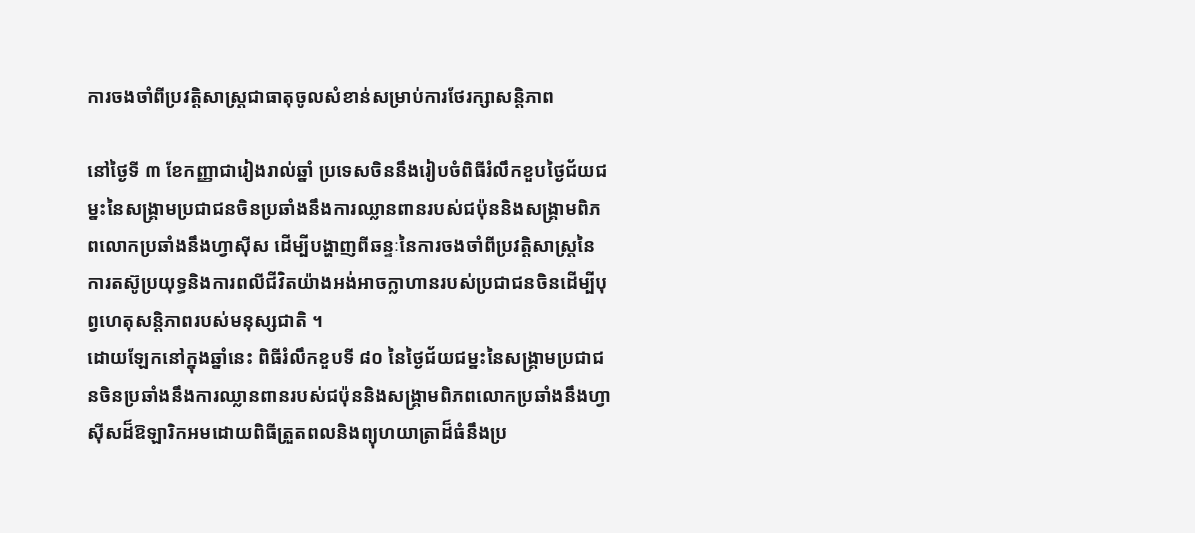ការចងចាំពីប្រវត្តិសាស្ត្រជាធាតុចូលសំខាន់សម្រាប់ការថែរក្សាសន្តិភាព

នៅថ្ងៃទី ៣ ខែកញ្ញាជារៀងរាល់ឆ្នាំ ប្រទេសចិននឹងរៀបចំពិធីរំលឹកខួបថ្ងៃជ័យជម្នះនៃសង្គ្រាមប្រជាជនចិនប្រឆាំងនឹងការឈ្លានពានរបស់ជប៉ុននិងសង្គ្រាមពិភពលោកប្រឆាំងនឹងហ្វាស៊ីស ដើម្បីបង្ហាញពីឆន្ទៈនៃការចងចាំពីប្រវត្តិសាស្ត្រនៃការតស៊ូប្រយុទ្ធនិងការពលីជីវិតយ៉ាងអង់អាចក្លាហានរបស់ប្រជាជនចិនដើម្បីបុព្វហេតុសន្តិភាពរបស់មនុស្សជាតិ ។
ដោយឡែកនៅក្នុងឆ្នាំនេះ ពិធីរំលឹកខួបទី ៨០ នៃថ្ងៃជ័យជម្នះនៃសង្គ្រាមប្រជាជនចិនប្រឆាំងនឹងការឈ្លានពានរបស់ជប៉ុននិងសង្គ្រាមពិភពលោកប្រឆាំងនឹងហ្វាស៊ីសដ៏ឱឡារិកអមដោយពិធីត្រួតពលនិងព្យុហយាត្រាដ៏ធំនឹងប្រ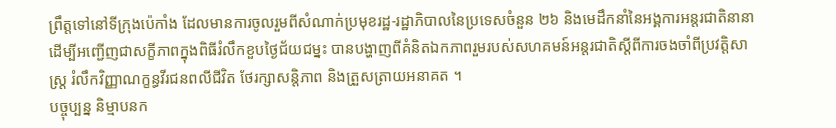ព្រឹត្តទៅនៅទីក្រុងប៉េកាំង ដែលមានការចូលរួមពីសំណាក់ប្រមុខរដ្ឋ-រដ្ឋាភិបាលនៃប្រទេសចំនួន ២៦ និងមេដឹកនាំនៃអង្គការអន្តរជាតិនានា ដើម្បីអញ្ជើញជាសក្ខីភាពក្នុងពិធីរំលឹកខួបថ្ងៃជ័យជម្នះ បានបង្ហាញពីគំនិតឯកភាពរួមរបស់សហគមន៍អន្តរជាតិស្តីពីការចងចាំពីប្រវត្តិសាស្ត្រ រំលឹកវិញ្ញាណក្ខន្ធវីរជនពលីជីវិត ថែរក្សាសន្តិភាព និងត្រួសត្រាយអនាគត ។
បច្ចុប្បន្ន និម្មាបនក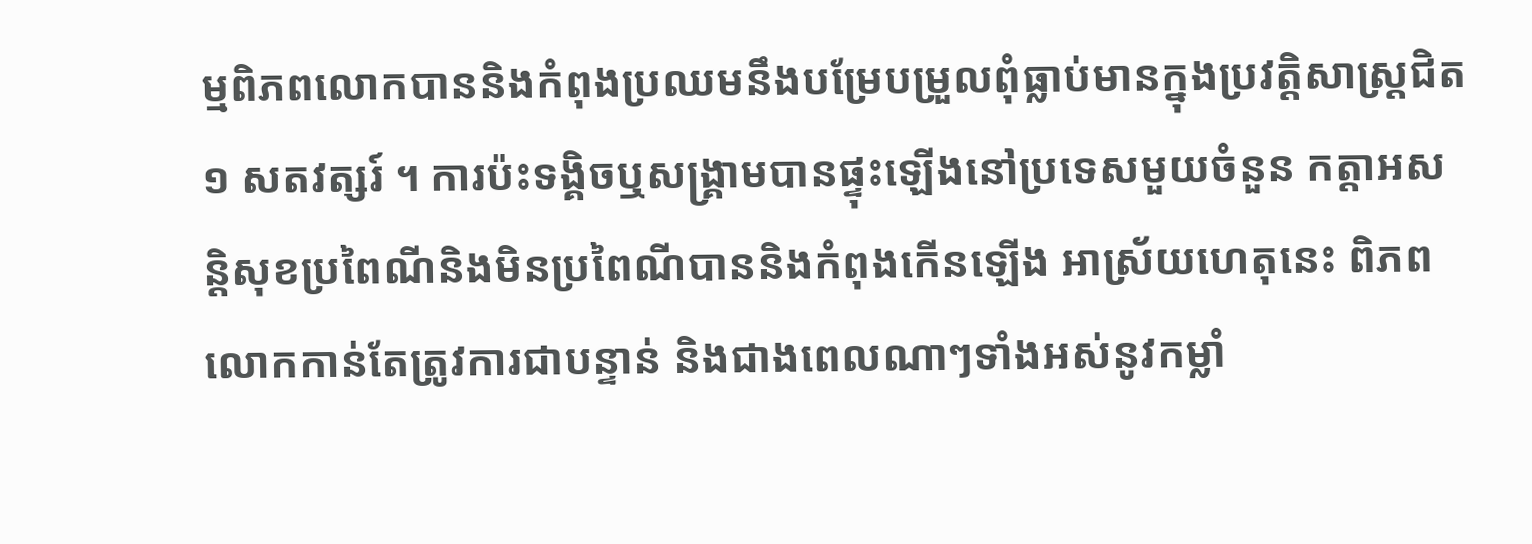ម្មពិភពលោកបាននិងកំពុងប្រឈមនឹងបម្រែបម្រួលពុំធ្លាប់មានក្នុងប្រវត្តិសាស្ត្រជិត ១ សតវត្សរ៍ ។ ការប៉ះទង្គិចឬសង្គ្រាមបានផ្ទុះឡើងនៅប្រទេសមួយចំនួន កត្តាអសន្តិសុខប្រពៃណីនិងមិនប្រពៃណីបាននិងកំពុងកើនឡើង អាស្រ័យហេតុនេះ ពិភពលោកកាន់តែត្រូវការជាបន្ទាន់ និងជាងពេលណាៗទាំងអស់នូវកម្លាំ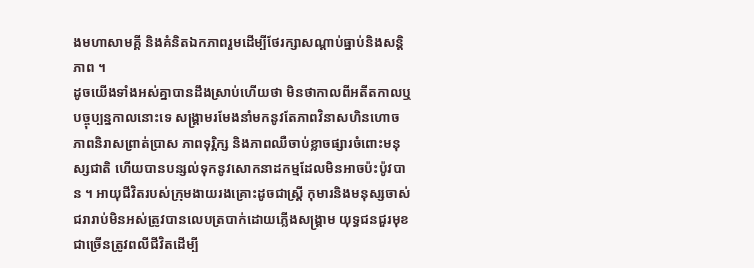ងមហាសាមគ្គី និងគំនិតឯកភាពរួមដើម្បីថែរក្សាសណ្តាប់ធ្នាប់និងសន្តិភាព ។
ដូចយើងទាំងអស់គ្នាបានដឹងស្រាប់ហើយថា មិនថាកាលពីអតីតកាលឬបច្ចុប្បន្នកាលនោះទេ សង្គ្រាមរមែងនាំមកនូវតែភាពវិនាសហិនហោច ភាពនិរាសព្រាត់ប្រាស ភាពទុរ្ភិក្ស និងភាពឈឺចាប់ខ្លាចផ្សារចំពោះមនុស្សជាតិ ហើយបានបន្សល់ទុកនូវសោកនាដកម្មដែលមិនអាចប៉ះប៉ូវបាន ។ អាយុជីវិតរបស់ក្រុមងាយរងគ្រោះដូចជាស្ត្រី កុមារនិងមនុស្សចាស់ជរារាប់មិនអស់ត្រូវបានលេបត្របាក់ដោយភ្លើងសង្គ្រាម យុទ្ធជនជួរមុខជាច្រើនត្រូវពលីជីវិតដើម្បី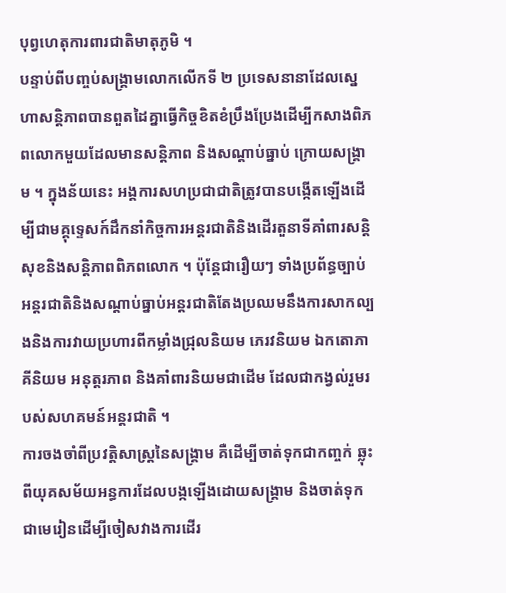បុព្វហេតុការពារជាតិមាតុភូមិ ។
បន្ទាប់ពីបញ្ចប់សង្គ្រាមលោកលើកទី ២ ប្រទេសនានាដែលស្នេហាសន្តិភាពបានពួតដៃគ្នាធ្វើកិច្ចខិតខំប្រឹងប្រែងដើម្បីកសាងពិភពលោកមួយដែលមានសន្តិភាព និងសណ្តាប់ធ្នាប់ ក្រោយសង្គ្រាម ។ ក្នុងន័យនេះ អង្គការសហប្រជាជាតិត្រូវបានបង្កើតឡើងដើម្បីជាមគ្គុទេ្ទសក៍ដឹកនាំកិច្ចការអន្តរជាតិនិងដើរតួនាទីគាំពារសន្តិសុខនិងសន្តិភាពពិភពលោក ។ ប៉ុន្តែជារឿយៗ ទាំងប្រព័ន្ធច្បាប់អន្តរជាតិនិងសណ្តាប់ធ្នាប់អន្តរជាតិតែងប្រឈមនឹងការសាកល្បងនិងការវាយប្រហារពីកម្លាំងជ្រុលនិយម ភេរវនិយម ឯកតោភាគីនិយម អនុត្តរភាព និងគាំពារនិយមជាដើម ដែលជាកង្វល់រួមរបស់សហគមន៍អន្តរជាតិ ។
ការចងចាំពីប្រវត្តិសាស្ត្រនៃសង្គ្រាម គឺដើម្បីចាត់ទុកជាកញ្ចក់ ឆ្លុះពីយុគសម័យអន្ធការដែលបង្កឡើងដោយសង្គ្រាម និងចាត់ទុកជាមេរៀនដើម្បីចៀសវាងការដើរ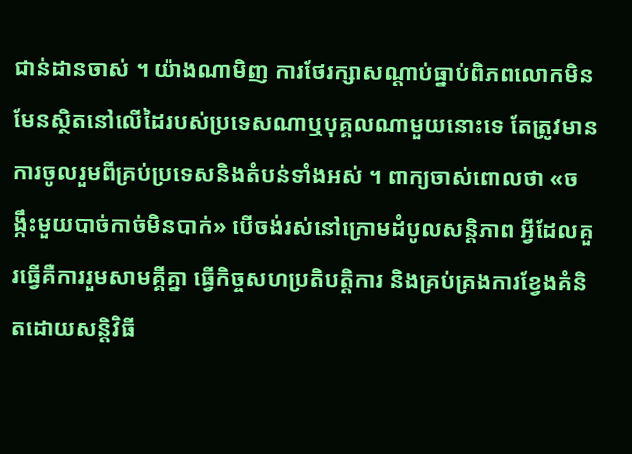ជាន់ដានចាស់ ។ យ៉ាងណាមិញ ការថែរក្សាសណ្តាប់ធ្នាប់ពិភពលោកមិនមែនស្ថិតនៅលើដៃរបស់ប្រទេសណាឬបុគ្គលណាមួយនោះទេ តែត្រូវមានការចូលរួមពីគ្រប់ប្រទេសនិងតំបន់ទាំងអស់ ។ ពាក្យចាស់ពោលថា «ចង្កឹះមួយបាច់កាច់មិនបាក់» បើចង់រស់នៅក្រោមដំបូលសន្តិភាព អ្វីដែលគួរធ្វើគឺការរួមសាមគ្គីគ្នា ធ្វើកិច្ចសហប្រតិបត្តិការ និងគ្រប់គ្រងការខ្វែងគំនិតដោយសន្តិវិធី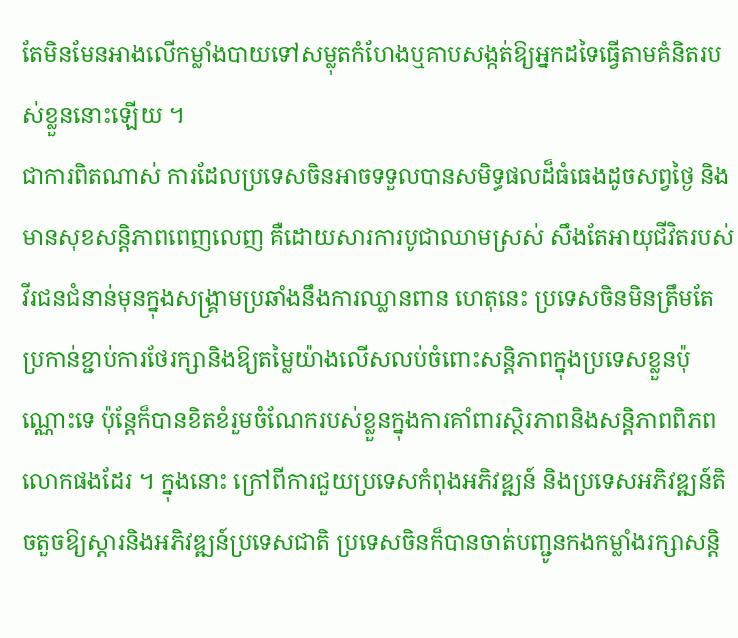តែមិនមែនអាងលើកម្លាំងបាយទៅសម្លុតកំហែងឬគាបសង្កត់ឱ្យអ្នកដទៃធ្វើតាមគំនិតរបស់ខ្លួននោះឡើយ ។
ជាការពិតណាស់ ការដែលប្រទេសចិនអាចទទួលបានសមិទ្ធផលដ៏ធំធេងដូចសព្វថ្ងៃ និងមានសុខសន្តិភាពពេញលេញ គឺដោយសារការបូជាឈាមស្រស់ សឹងតែអាយុជីវិតរបស់វីរជនជំនាន់មុនក្នុងសង្គ្រាមប្រឆាំងនឹងការឈ្លានពាន ហេតុនេះ ប្រទេសចិនមិនត្រឹមតែប្រកាន់ខ្ជាប់ការថែរក្សានិងឱ្យតម្លៃយ៉ាងលើសលប់ចំពោះសន្តិភាពក្នុងប្រទេសខ្លួនប៉ុណ្ណោះទេ ប៉ុន្តែក៏បានខិតខំរួមចំណែករបស់ខ្លួនក្នុងការគាំពារស្ថិរភាពនិងសន្តិភាពពិភពលោកផងដែរ ។ ក្នុងនោះ ក្រៅពីការជួយប្រទេសកំពុងអភិវឌ្ឍន៍ និងប្រទេសអភិវឌ្ឍន៍តិចតួចឱ្យស្តារនិងអភិវឌ្ឍន៍ប្រទេសជាតិ ប្រទេសចិនក៏បានចាត់បញ្ជូនកងកម្លាំងរក្សាសន្តិ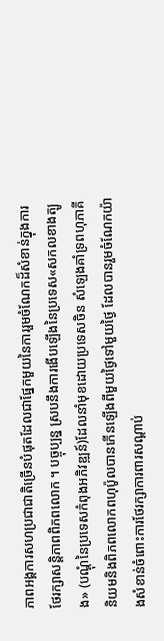ភាពអង្គការសហប្រជាជាតិច្រើនបំផុតដែលជាផ្នែកមួយនៃការរួមចំណែកដ៏សំខាន់ក្នុងការថែរក្សាសន្តិភាពពិភពលោក ។ បច្ចុប្បន្ន ស្របនឹងការងើបឡើងនៃប្រទេស«សកលខាងត្បូង» (បណ្តុំនៃប្រទេសកំពុងអភិវឌ្ឍន៍)ដែលនាំមុខដោយប្រទេសចិន សំឡេងគាំទ្រពហុភាគីនិយមនិងពិភពលោកពហុប៉ូលបានកើនឡើងពីមួយថ្ងៃទៅមួយថ្ងៃ ដែលបានរួមចំណែកយ៉ាងសំខាន់ចំពោះការថែរក្សាការពារសណ្តាប់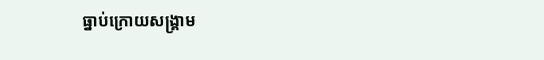ធ្នាប់ក្រោយសង្គ្រាម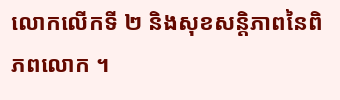លោកលើកទី ២ និងសុខសន្តិភាពនៃពិភពលោក ។